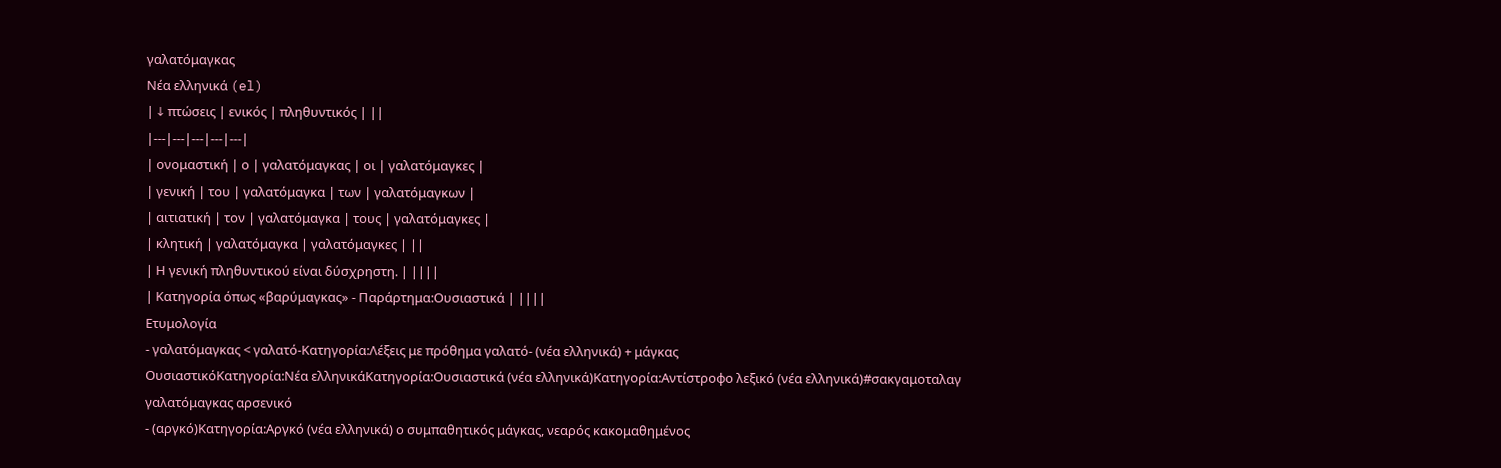γαλατόμαγκας
Νέα ελληνικά (el)
| ↓ πτώσεις | ενικός | πληθυντικός | ||
|---|---|---|---|---|
| ονομαστική | ο | γαλατόμαγκας | οι | γαλατόμαγκες |
| γενική | του | γαλατόμαγκα | των | γαλατόμαγκων |
| αιτιατική | τον | γαλατόμαγκα | τους | γαλατόμαγκες |
| κλητική | γαλατόμαγκα | γαλατόμαγκες | ||
| Η γενική πληθυντικού είναι δύσχρηστη. | ||||
| Κατηγορία όπως «βαρύμαγκας» - Παράρτημα:Ουσιαστικά | ||||
Ετυμολογία
- γαλατόμαγκας < γαλατό-Κατηγορία:Λέξεις με πρόθημα γαλατό- (νέα ελληνικά) + μάγκας
ΟυσιαστικόΚατηγορία:Νέα ελληνικάΚατηγορία:Ουσιαστικά (νέα ελληνικά)Κατηγορία:Αντίστροφο λεξικό (νέα ελληνικά)#σακγαμοταλαγ
γαλατόμαγκας αρσενικό
- (αργκό)Κατηγορία:Αργκό (νέα ελληνικά) ο συμπαθητικός μάγκας, νεαρός κακομαθημένος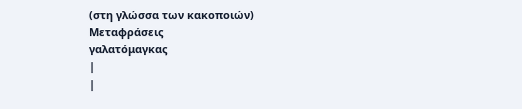(στη γλώσσα των κακοποιών)
Μεταφράσεις
γαλατόμαγκας
|
|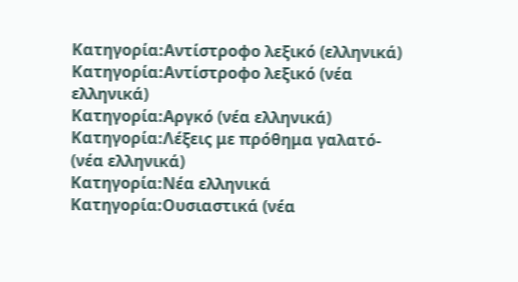Κατηγορία:Αντίστροφο λεξικό (ελληνικά)
Κατηγορία:Αντίστροφο λεξικό (νέα ελληνικά)
Κατηγορία:Αργκό (νέα ελληνικά)
Κατηγορία:Λέξεις με πρόθημα γαλατό- (νέα ελληνικά)
Κατηγορία:Νέα ελληνικά
Κατηγορία:Ουσιαστικά (νέα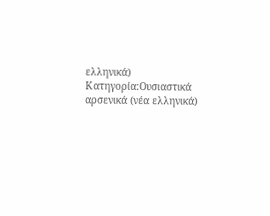ελληνικά)
Κατηγορία:Ουσιαστικά αρσενικά (νέα ελληνικά)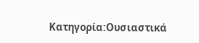Κατηγορία:Ουσιαστικά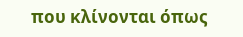που κλίνονται όπως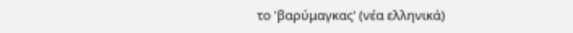το 'βαρύμαγκας' (νέα ελληνικά)